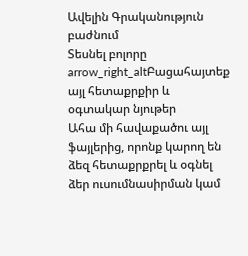Ավելին Գրականություն բաժնում
Տեսնել բոլորը arrow_right_altԲացահայտեք այլ հետաքրքիր և օգտակար նյութեր
Ահա մի հավաքածու այլ ֆայլերից, որոնք կարող են ձեզ հետաքրքրել և օգնել ձեր ուսումնասիրման կամ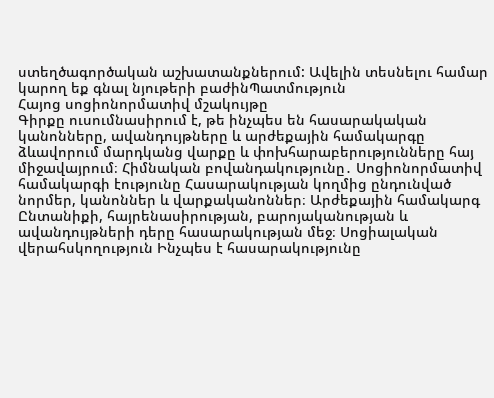ստեղծագործական աշխատանքներում: Ավելին տեսնելու համար կարող եք գնալ նյութերի բաժինՊատմություն
Հայոց սոցիոնորմատիվ մշակույթը
Գիրքը ուսումնասիրում է, թե ինչպես են հասարակական կանոնները, ավանդույթները և արժեքային համակարգը ձևավորում մարդկանց վարքը և փոխհարաբերությունները հայ միջավայրում։ Հիմնական բովանդակությունը․ Սոցիոնորմատիվ համակարգի էությունը Հասարակության կողմից ընդունված նորմեր, կանոններ և վարքականոններ։ Արժեքային համակարգ Ընտանիքի, հայրենասիրության, բարոյականության և ավանդույթների դերը հասարակության մեջ։ Սոցիալական վերահսկողություն Ինչպես է հասարակությունը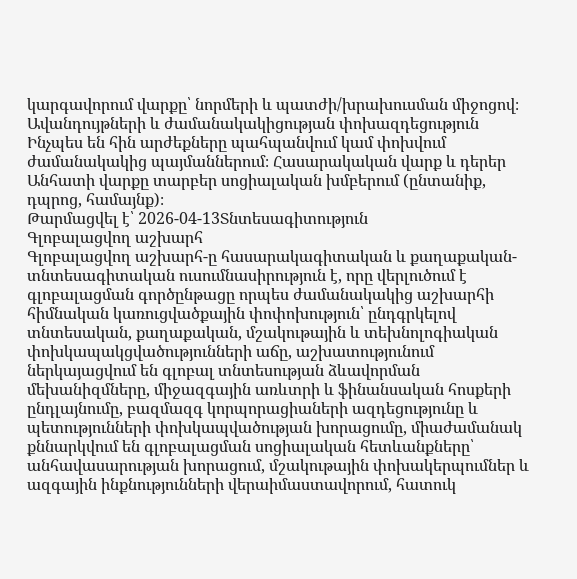կարգավորում վարքը՝ նորմերի և պատժի/խրախուսման միջոցով։ Ավանդույթների և ժամանակակիցության փոխազդեցություն Ինչպես են հին արժեքները պահպանվում կամ փոխվում ժամանակակից պայմաններում։ Հասարակական վարք և դերեր Անհատի վարքը տարբեր սոցիալական խմբերում (ընտանիք, դպրոց, համայնք)։
Թարմացվել է՝ 2026-04-13Տնտեսագիտություն
Գլոբալացվող աշխարհ
Գլոբալացվող աշխարհ-ը հասարակագիտական և քաղաքական-տնտեսագիտական ուսումնասիրություն է, որը վերլուծում է գլոբալացման գործընթացը որպես ժամանակակից աշխարհի հիմնական կառուցվածքային փոփոխություն՝ ընդգրկելով տնտեսական, քաղաքական, մշակութային և տեխնոլոգիական փոխկապակցվածությունների աճը, աշխատությունում ներկայացվում են գլոբալ տնտեսության ձևավորման մեխանիզմները, միջազգային առևտրի և ֆինանսական հոսքերի ընդլայնումը, բազմազգ կորպորացիաների ազդեցությունը և պետությունների փոխկապվածության խորացումը, միաժամանակ քննարկվում են գլոբալացման սոցիալական հետևանքները՝ անհավասարության խորացում, մշակութային փոխակերպումներ և ազգային ինքնությունների վերաիմաստավորում, հատուկ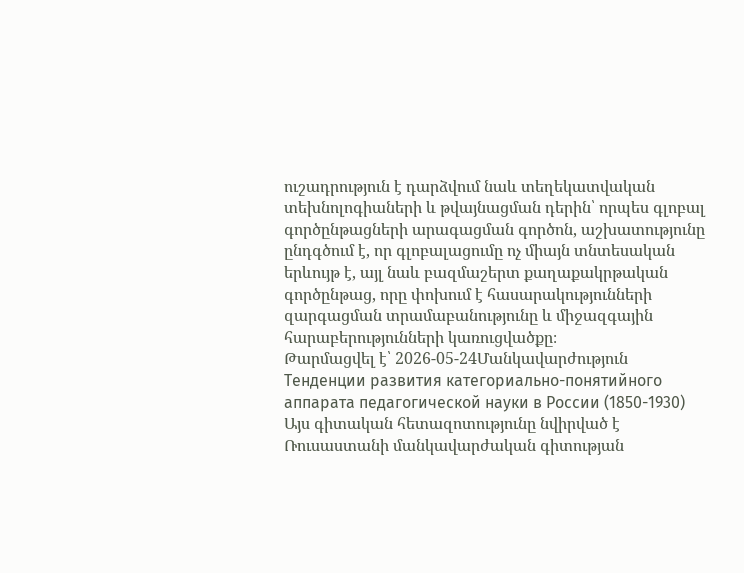ուշադրություն է դարձվում նաև տեղեկատվական տեխնոլոգիաների և թվայնացման դերին՝ որպես գլոբալ գործընթացների արագացման գործոն, աշխատությունը ընդգծում է, որ գլոբալացումը ոչ միայն տնտեսական երևույթ է, այլ նաև բազմաշերտ քաղաքակրթական գործընթաց, որը փոխում է հասարակությունների զարգացման տրամաբանությունը և միջազգային հարաբերությունների կառուցվածքը։
Թարմացվել է՝ 2026-05-24Մանկավարժություն
Тенденции развития категориально-понятийного аппарата педагогической науки в России (1850-1930)
Այս գիտական հետազոտությունը նվիրված է Ռուսաստանի մանկավարժական գիտության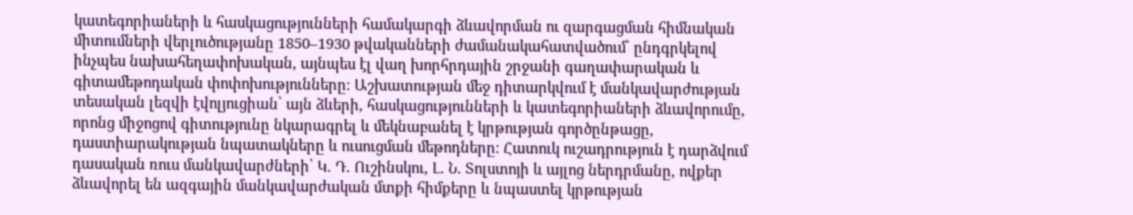կատեգորիաների և հասկացությունների համակարգի ձևավորման ու զարգացման հիմնական միտումների վերլուծությանը 1850–1930 թվականների ժամանակահատվածում՝ ընդգրկելով ինչպես նախահեղափոխական, այնպես էլ վաղ խորհրդային շրջանի գաղափարական և գիտամեթոդական փոփոխությունները։ Աշխատության մեջ դիտարկվում է մանկավարժության տեսական լեզվի էվոլյուցիան՝ այն ձևերի, հասկացությունների և կատեգորիաների ձևավորումը, որոնց միջոցով գիտությունը նկարագրել և մեկնաբանել է կրթության գործընթացը, դաստիարակության նպատակները և ուսուցման մեթոդները։ Հատուկ ուշադրություն է դարձվում դասական ռուս մանկավարժների՝ Կ. Դ. Ուշինսկու, Լ. Ն. Տոլստոյի և այլոց ներդրմանը, ովքեր ձևավորել են ազգային մանկավարժական մտքի հիմքերը և նպաստել կրթության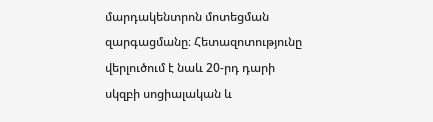մարդակենտրոն մոտեցման զարգացմանը։ Հետազոտությունը վերլուծում է նաև 20-րդ դարի սկզբի սոցիալական և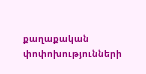քաղաքական փոփոխությունների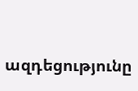ազդեցությունը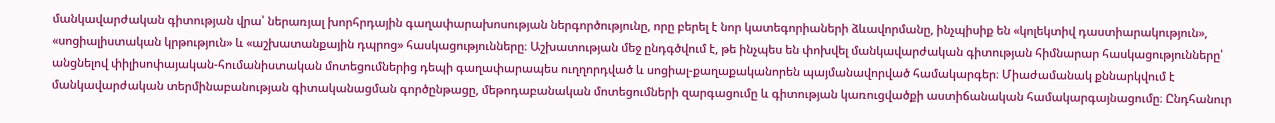մանկավարժական գիտության վրա՝ ներառյալ խորհրդային գաղափարախոսության ներգործությունը, որը բերել է նոր կատեգորիաների ձևավորմանը, ինչպիսիք են «կոլեկտիվ դաստիարակություն», «սոցիալիստական կրթություն» և «աշխատանքային դպրոց» հասկացությունները։ Աշխատության մեջ ընդգծվում է, թե ինչպես են փոխվել մանկավարժական գիտության հիմնարար հասկացությունները՝ անցնելով փիլիսոփայական-հումանիստական մոտեցումներից դեպի գաղափարապես ուղղորդված և սոցիալ-քաղաքականորեն պայմանավորված համակարգեր։ Միաժամանակ քննարկվում է մանկավարժական տերմինաբանության գիտականացման գործընթացը, մեթոդաբանական մոտեցումների զարգացումը և գիտության կառուցվածքի աստիճանական համակարգայնացումը։ Ընդհանուր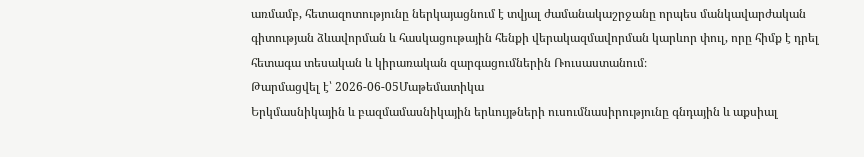առմամբ, հետազոտությունը ներկայացնում է տվյալ ժամանակաշրջանը որպես մանկավարժական գիտության ձևավորման և հասկացութային հենքի վերակազմավորման կարևոր փուլ, որը հիմք է դրել հետագա տեսական և կիրառական զարգացումներին Ռուսաստանում։
Թարմացվել է՝ 2026-06-05Մաթեմատիկա
Երկմասնիկային և բազմամասնիկային երևույթների ուսումնասիրությունը գնդային և աքսիալ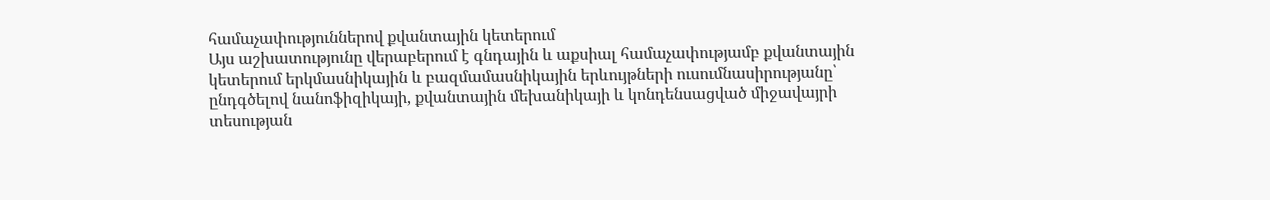համաչափություններով քվանտային կետերում
Այս աշխատությունը վերաբերում է գնդային և աքսիալ համաչափությամբ քվանտային կետերում երկմասնիկային և բազմամասնիկային երևույթների ուսումնասիրությանը՝ ընդգծելով նանոֆիզիկայի, քվանտային մեխանիկայի և կոնդենսացված միջավայրի տեսության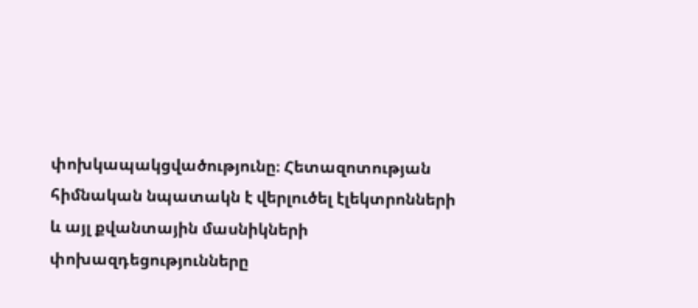փոխկապակցվածությունը։ Հետազոտության հիմնական նպատակն է վերլուծել էլեկտրոնների և այլ քվանտային մասնիկների փոխազդեցությունները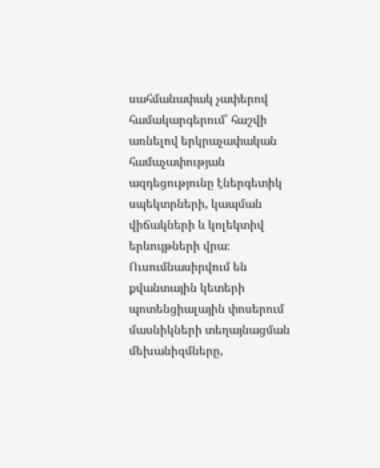սահմանափակ չափերով համակարգերում՝ հաշվի առնելով երկրաչափական համաչափության ազդեցությունը էներգետիկ սպեկտրների, կապման վիճակների և կոլեկտիվ երևույթների վրա։ Ուսումնասիրվում են քվանտային կետերի պոտենցիալային փոսերում մասնիկների տեղայնացման մեխանիզմները,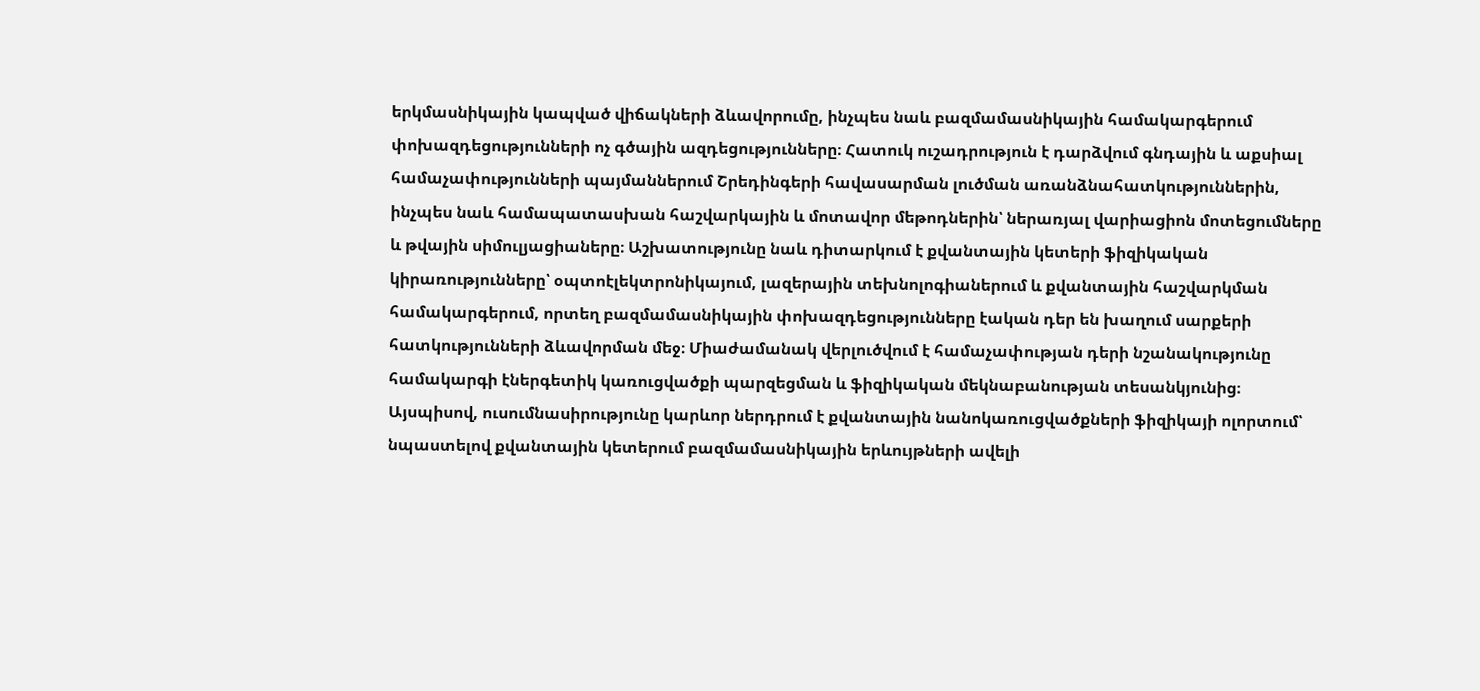երկմասնիկային կապված վիճակների ձևավորումը, ինչպես նաև բազմամասնիկային համակարգերում փոխազդեցությունների ոչ գծային ազդեցությունները։ Հատուկ ուշադրություն է դարձվում գնդային և աքսիալ համաչափությունների պայմաններում Շրեդինգերի հավասարման լուծման առանձնահատկություններին, ինչպես նաև համապատասխան հաշվարկային և մոտավոր մեթոդներին՝ ներառյալ վարիացիոն մոտեցումները և թվային սիմուլյացիաները։ Աշխատությունը նաև դիտարկում է քվանտային կետերի ֆիզիկական կիրառությունները՝ օպտոէլեկտրոնիկայում, լազերային տեխնոլոգիաներում և քվանտային հաշվարկման համակարգերում, որտեղ բազմամասնիկային փոխազդեցությունները էական դեր են խաղում սարքերի հատկությունների ձևավորման մեջ։ Միաժամանակ վերլուծվում է համաչափության դերի նշանակությունը համակարգի էներգետիկ կառուցվածքի պարզեցման և ֆիզիկական մեկնաբանության տեսանկյունից։ Այսպիսով, ուսումնասիրությունը կարևոր ներդրում է քվանտային նանոկառուցվածքների ֆիզիկայի ոլորտում՝ նպաստելով քվանտային կետերում բազմամասնիկային երևույթների ավելի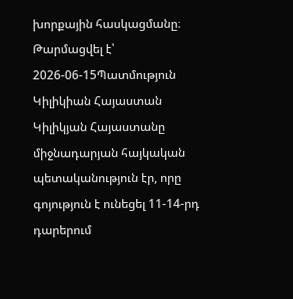խորքային հասկացմանը։
Թարմացվել է՝ 2026-06-15Պատմություն
Կիլիկիան Հայաստան
Կիլիկյան Հայաստանը միջնադարյան հայկական պետականություն էր, որը գոյություն է ունեցել 11-14-րդ դարերում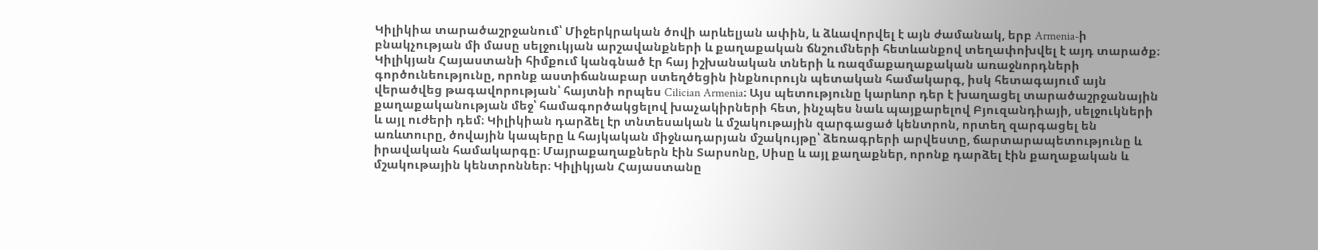Կիլիկիա տարածաշրջանում՝ Միջերկրական ծովի արևելյան ափին, և ձևավորվել է այն ժամանակ, երբ Armenia-ի բնակչության մի մասը սելջուկյան արշավանքների և քաղաքական ճնշումների հետևանքով տեղափոխվել է այդ տարածք։ Կիլիկյան Հայաստանի հիմքում կանգնած էր հայ իշխանական տների և ռազմաքաղաքական առաջնորդների գործունեությունը, որոնք աստիճանաբար ստեղծեցին ինքնուրույն պետական համակարգ, իսկ հետագայում այն վերածվեց թագավորության՝ հայտնի որպես Cilician Armenia։ Այս պետությունը կարևոր դեր է խաղացել տարածաշրջանային քաղաքականության մեջ՝ համագործակցելով խաչակիրների հետ, ինչպես նաև պայքարելով Բյուզանդիայի, սելջուկների և այլ ուժերի դեմ։ Կիլիկիան դարձել էր տնտեսական և մշակութային զարգացած կենտրոն, որտեղ զարգացել են առևտուրը, ծովային կապերը և հայկական միջնադարյան մշակույթը՝ ձեռագրերի արվեստը, ճարտարապետությունը և իրավական համակարգը։ Մայրաքաղաքներն էին Տարսոնը, Սիսը և այլ քաղաքներ, որոնք դարձել էին քաղաքական և մշակութային կենտրոններ։ Կիլիկյան Հայաստանը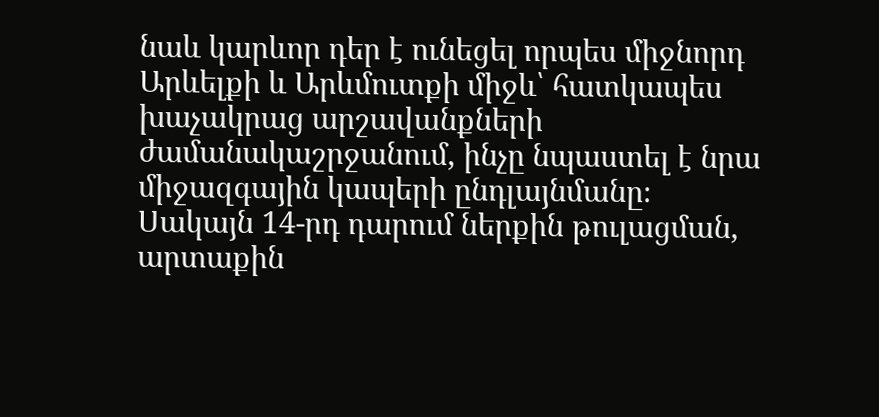նաև կարևոր դեր է ունեցել որպես միջնորդ Արևելքի և Արևմուտքի միջև՝ հատկապես խաչակրաց արշավանքների ժամանակաշրջանում, ինչը նպաստել է նրա միջազգային կապերի ընդլայնմանը։ Սակայն 14-րդ դարում ներքին թուլացման, արտաքին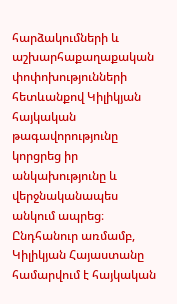հարձակումների և աշխարհաքաղաքական փոփոխությունների հետևանքով Կիլիկյան հայկական թագավորությունը կորցրեց իր անկախությունը և վերջնականապես անկում ապրեց։ Ընդհանուր առմամբ, Կիլիկյան Հայաստանը համարվում է հայկական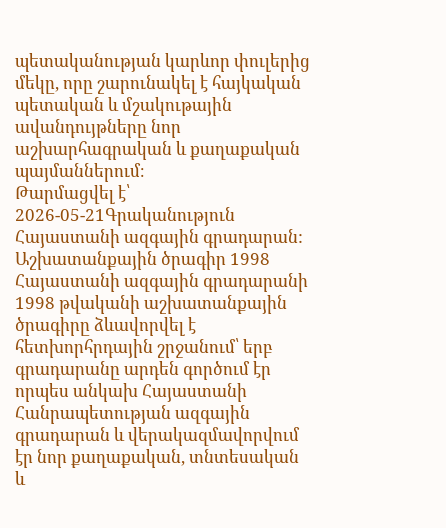պետականության կարևոր փուլերից մեկը, որը շարունակել է հայկական պետական և մշակութային ավանդույթները նոր աշխարհագրական և քաղաքական պայմաններում։
Թարմացվել է՝ 2026-05-21Գրականություն
Հայաստանի ազգային գրադարան: Աշխատանքային ծրագիր 1998
Հայաստանի ազգային գրադարանի 1998 թվականի աշխատանքային ծրագիրը ձևավորվել է հետխորհրդային շրջանում՝ երբ գրադարանը արդեն գործում էր որպես անկախ Հայաստանի Հանրապետության ազգային գրադարան և վերակազմավորվում էր նոր քաղաքական, տնտեսական և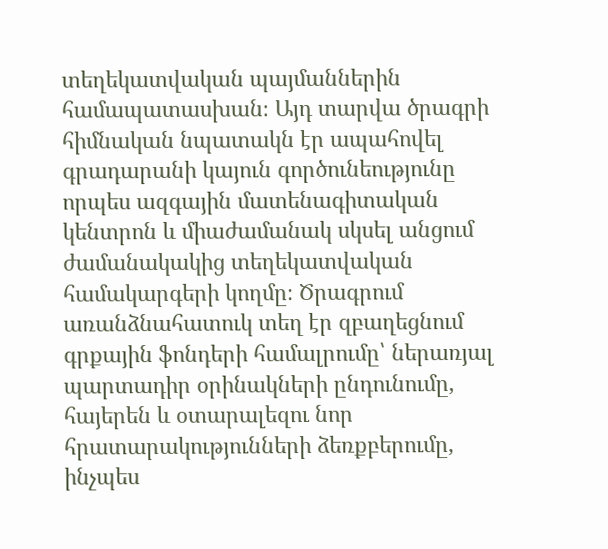տեղեկատվական պայմաններին համապատասխան։ Այդ տարվա ծրագրի հիմնական նպատակն էր ապահովել գրադարանի կայուն գործունեությունը որպես ազգային մատենագիտական կենտրոն և միաժամանակ սկսել անցում ժամանակակից տեղեկատվական համակարգերի կողմը։ Ծրագրում առանձնահատուկ տեղ էր զբաղեցնում գրքային ֆոնդերի համալրումը՝ ներառյալ պարտադիր օրինակների ընդունումը, հայերեն և օտարալեզու նոր հրատարակությունների ձեռքբերումը, ինչպես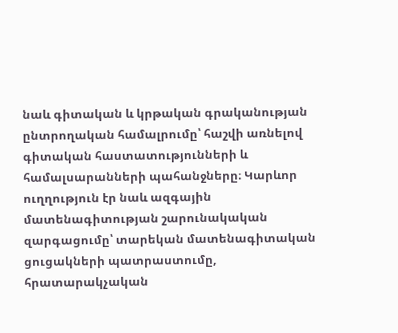նաև գիտական և կրթական գրականության ընտրողական համալրումը՝ հաշվի առնելով գիտական հաստատությունների և համալսարանների պահանջները։ Կարևոր ուղղություն էր նաև ազգային մատենագիտության շարունակական զարգացումը՝ տարեկան մատենագիտական ցուցակների պատրաստումը, հրատարակչական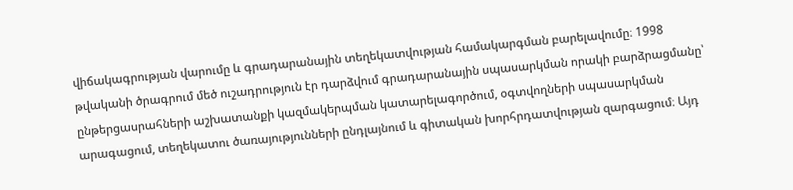վիճակագրության վարումը և գրադարանային տեղեկատվության համակարգման բարելավումը։ 1998 թվականի ծրագրում մեծ ուշադրություն էր դարձվում գրադարանային սպասարկման որակի բարձրացմանը՝ ընթերցասրահների աշխատանքի կազմակերպման կատարելագործում, օգտվողների սպասարկման արագացում, տեղեկատու ծառայությունների ընդլայնում և գիտական խորհրդատվության զարգացում։ Այդ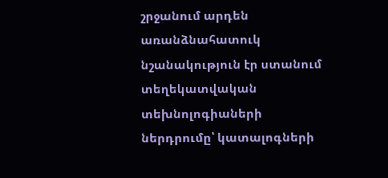շրջանում արդեն առանձնահատուկ նշանակություն էր ստանում տեղեկատվական տեխնոլոգիաների ներդրումը՝ կատալոգների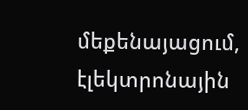մեքենայացում, էլեկտրոնային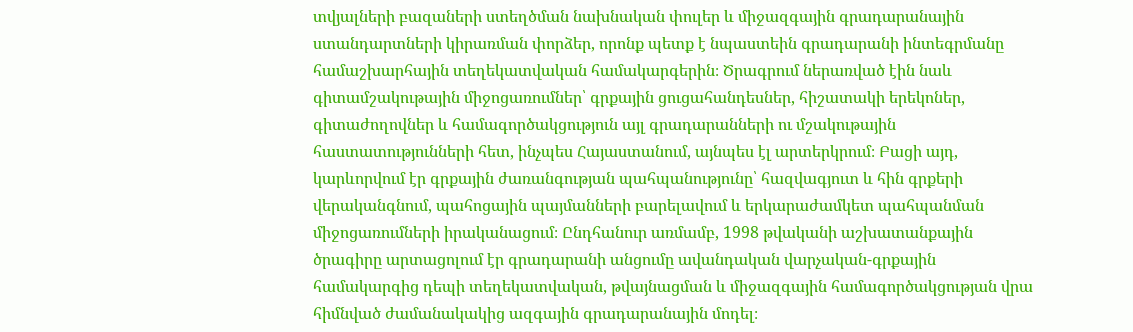տվյալների բազաների ստեղծման նախնական փուլեր և միջազգային գրադարանային ստանդարտների կիրառման փորձեր, որոնք պետք է նպաստեին գրադարանի ինտեգրմանը համաշխարհային տեղեկատվական համակարգերին։ Ծրագրում ներառված էին նաև գիտամշակութային միջոցառումներ՝ գրքային ցուցահանդեսներ, հիշատակի երեկոներ, գիտաժողովներ և համագործակցություն այլ գրադարանների ու մշակութային հաստատությունների հետ, ինչպես Հայաստանում, այնպես էլ արտերկրում։ Բացի այդ, կարևորվում էր գրքային ժառանգության պահպանությունը՝ հազվագյուտ և հին գրքերի վերականգնում, պահոցային պայմանների բարելավում և երկարաժամկետ պահպանման միջոցառումների իրականացում։ Ընդհանուր առմամբ, 1998 թվականի աշխատանքային ծրագիրը արտացոլում էր գրադարանի անցումը ավանդական վարչական-գրքային համակարգից դեպի տեղեկատվական, թվայնացման և միջազգային համագործակցության վրա հիմնված ժամանակակից ազգային գրադարանային մոդել։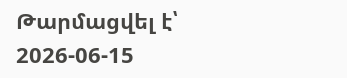Թարմացվել է՝ 2026-06-15